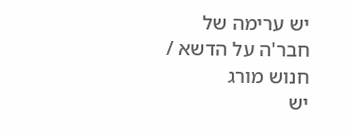יש ערימה של חבר'ה על הדשא / חנוש מורג
יש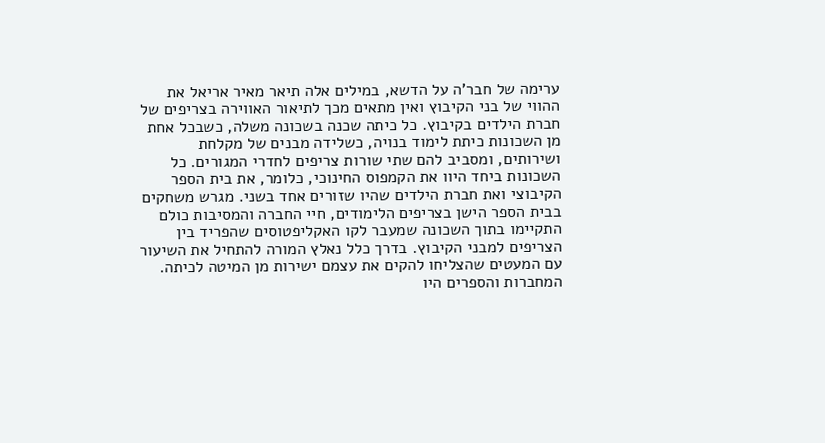ערימה של חבר'ה על הדשא, במילים אלה תיאר מאיר אריאל את ההווי של בני הקיבוץ ואין מתאים מכך לתיאור האווירה בצריפים של חברת הילדים בקיבוץ. כל כיתה שכנה בשכונה משלה, כשבכל אחת מן השכונות כיתת לימוד בנויה, כשלידה מבנים של מקלחת ושירותים, ומסביב להם שתי שורות צריפים לחדרי המגורים. כל השכונות ביחד היוו את הקמפוס החינוכי, כלומר, את בית הספר הקיבוצי ואת חברת הילדים שהיו שזורים אחד בשני. מגרש משחקים בבית הספר הישן בצריפים הלימודים, חיי החברה והמסיבות כולם התקיימו בתוך השכונה שמעבר לקו האקליפטוסים שהפריד בין הצריפים למבני הקיבוץ. בדרך כלל נאלץ המורה להתחיל את השיעור עם המעטים שהצליחו להקים את עצמם ישירות מן המיטה לכיתה. המחברות והספרים היו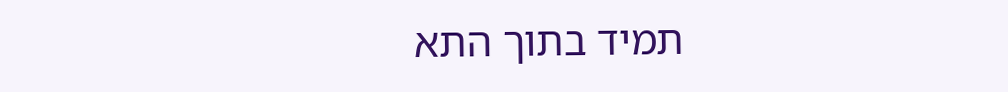תמיד בתוך התא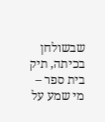שבשולחן בכיתה, תיק בית ספר – מי שמע על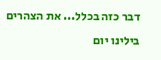דבר כזה בכלל... את הצהרים בילינו יום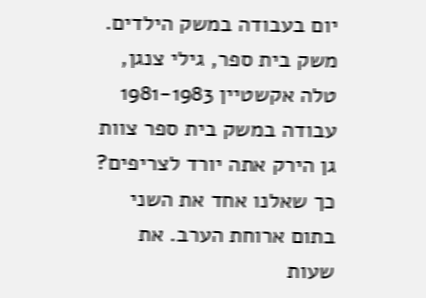יום בעבודה במשק הילדים. משק בית ספר, גילי צנגן, טלה אקשטיין 1981-1983 עבודה במשק בית ספר צוות גן הירק אתה יורד לצריפים? כך שאלנו אחד את השני בתום ארוחת הערב. את שעות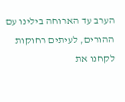הערב עד הארוחה בילינו עם ההורים, לעיתים רחוקות לקחנו את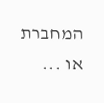המחברת או ...